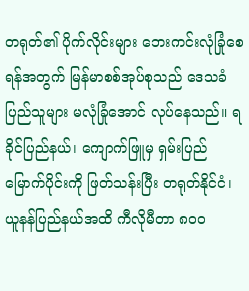တရုတ်၏ ပိုက်လိုင်းများ ဘေးကင်းလုံခြုံစေရန်အတွက် မြန်မာစစ်အုပ်စုသည် ဒေသခံပြည်သူများ မလုံခြုံအောင် လုပ်နေသည်။ ရခိုင်ပြည်နယ်၊ ကျောက်ဖြူမှ ရှမ်းပြည်မြောက်ပိုင်းကို ဖြတ်သန်းပြီး တရုတ်နိုင်ငံ၊ ယူနန်ပြည်နယ်အထိ ကီလိုမီတာ ၈၀၀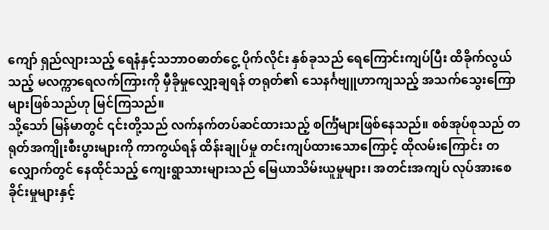ကျော် ရှည်လျားသည့် ရေနံနှင့်သဘာဝဓာတ်ငွေ့ ပိုက်လိုင်း နှစ်ခုသည် ရေကြောင်းကျပ်ပြီး ထိခိုက်လွယ်သည့် မလက္ကာရေလက်ကြားကို မှီခိုမှုလျှော့ချရန် တရုတ်၏ သေနင်္ဂဗျူဟာကျသည့် အသက်သွေးကြောများဖြစ်သည်ဟု မြင်ကြသည်။
သို့သော် မြန်မာတွင် ၎င်းတို့သည် လက်နက်တပ်ဆင်ထားသည့် စင်္ကြံများဖြစ်နေသည်။ စစ်အုပ်စုသည် တရုတ်အကျိုးစီးပွားများကို ကာကွယ်ရန် ထိန်းချုပ်မှု တင်းကျပ်ထားသောကြောင့် ထိုလမ်းကြောင်း တလျှောက်တွင် နေထိုင်သည့် ကျေးရွာသားများသည် မြေယာသိမ်းယူမှုများ၊ အတင်းအကျပ် လုပ်အားစေခိုင်းမှုများနှင့်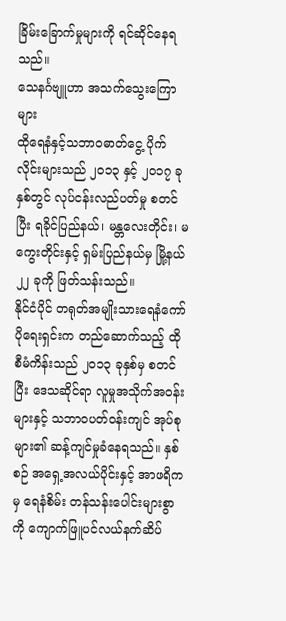ခြိမ်းခြောက်မှုများကို ရင်ဆိုင်နေရသည်။
သေနင်္ဂဗျူဟာ အသက်သွေးကြောများ
ထိုရေနံနှင့်သဘာဝဓာတ်ငွေ့ ပိုက်လိုင်းများသည် ၂၀၁၃ နှင့် ၂၀၁၇ ခုနှစ်တွင် လုပ်ငန်းလည်ပတ်မှု စတင်ပြီး ရခိုင်ပြည်နယ်၊ မန္တလေးတိုင်း၊ မကွေးတိုင်းနှင့် ရှမ်းပြည်နယ်မှ မြို့နယ် ၂၂ ခုကို ဖြတ်သန်းသည်။
နိုင်ငံပိုင် တရုတ်အမျိုးသားရေနံကော်ပိုရေးရှင်းက တည်ဆောက်သည့် ထိုစီမံကိန်းသည် ၂၀၁၃ ခုနှစ်မှ စတင်ပြီး ဒေသဆိုင်ရာ လူမှုအသိုက်အဝန်းများနှင့် သဘာဝပတ်ဝန်းကျင် အုပ်စုများ၏ ဆန့်ကျင်မှုခံနေရသည်။ နှစ်စဉ် အရှေ့အလယ်ပိုင်းနှင့် အာဖရိကမှ ရေနံစိမ်း တန်သန်းပေါင်းများစွာကို ကျောက်ဖြူပင်လယ်နက်ဆိပ်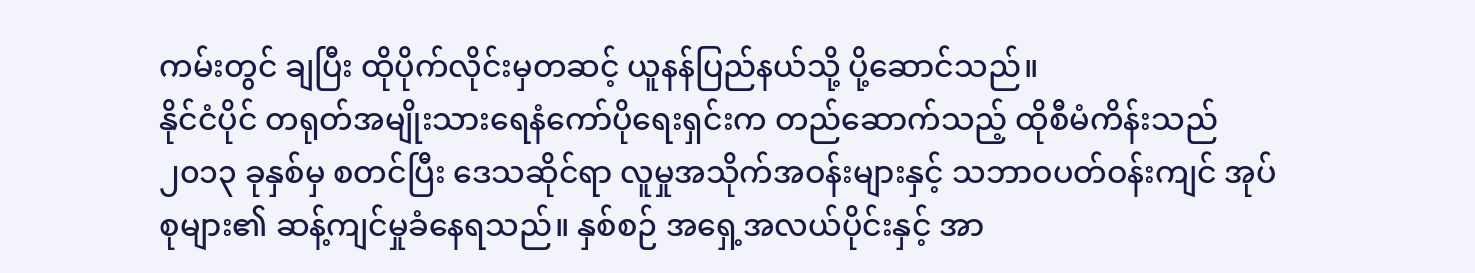ကမ်းတွင် ချပြီး ထိုပိုက်လိုင်းမှတဆင့် ယူနန်ပြည်နယ်သို့ ပို့ဆောင်သည်။
နိုင်ငံပိုင် တရုတ်အမျိုးသားရေနံကော်ပိုရေးရှင်းက တည်ဆောက်သည့် ထိုစီမံကိန်းသည် ၂၀၁၃ ခုနှစ်မှ စတင်ပြီး ဒေသဆိုင်ရာ လူမှုအသိုက်အဝန်းများနှင့် သဘာဝပတ်ဝန်းကျင် အုပ်စုများ၏ ဆန့်ကျင်မှုခံနေရသည်။ နှစ်စဉ် အရှေ့အလယ်ပိုင်းနှင့် အာ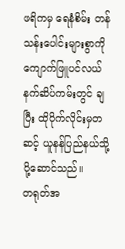ဖရိကမှ ရေနံစိမ်း တန်သန်းပေါင်းများစွာကို ကျောက်ဖြူပင်လယ်နက်ဆိပ်ကမ်းတွင် ချပြီး ထိုပိုက်လိုင်းမှတဆင့် ယူနန်ပြည်နယ်သို့ ပို့ဆောင်သည်။
တရုတ်အ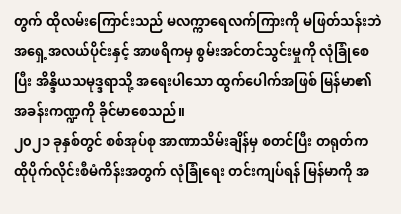တွက် ထိုလမ်းကြောင်းသည် မလက္ကာရေလက်ကြားကို မဖြတ်သန်းဘဲ အရှေ့အလယ်ပိုင်းနှင့် အာဖရိကမှ စွမ်းအင်တင်သွင်းမှုကို လုံခြုံစေပြီး အိန္ဒိယသမုဒ္ဒရာသို့ အရေးပါသော ထွက်ပေါက်အဖြစ် မြန်မာ၏ အခန်းကဏ္ဍကို ခိုင်မာစေသည်။
၂၀၂၁ ခုနှစ်တွင် စစ်အုပ်စု အာဏာသိမ်းချိန်မှ စတင်ပြီး တရုတ်က ထိုပိုက်လိုင်းစီမံကိန်းအတွက် လုံခြုံရေး တင်းကျပ်ရန် မြန်မာကို အ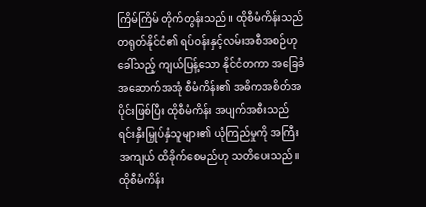ကြိမ်ကြိမ် တိုက်တွန်းသည်။ ထိုစီမံကိန်းသည် တရုတ်နိုင်ငံ၏ ရပ်ဝန်းနှင့်လမ်းအစီအစဉ်ဟု ခေါ်သည့် ကျယ်ပြန့်သော နိုင်ငံတကာ အခြေခံအဆောက်အအုံ စီမံကိန်း၏ အဓိကအစိတ်အပိုင်းဖြစ်ပြီး ထိုစီမံကိန်း အပျက်အစီးသည် ရင်းနှီးမြှုပ်နှံသူများ၏ ယုံကြည်မှုကို အကြီးအကျယ် ထိခိုက်စေမည်ဟု သတိပေးသည်။
ထိုစီမံကိန်း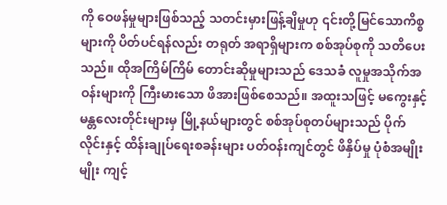ကို ဝေဖန်မှုများဖြစ်သည့် သတင်းမှားဖြန့်ချိမှုဟု ၎င်းတို့မြင်သောကိစ္စများကို ပိတ်ပင်ရန်လည်း တရုတ် အရာရှိများက စစ်အုပ်စုကို သတိပေးသည်။ ထိုအကြိမ်ကြိမ် တောင်းဆိုမှုများသည် ဒေသခံ လူမှုအသိုက်အဝန်းများကို ကြီးမားသော ဖိအားဖြစ်စေသည်။ အထူးသဖြင့် မကွေးနှင့် မန္တလေးတိုင်းများမှ မြို့နယ်များတွင် စစ်အုပ်စုတပ်များသည် ပိုက်လိုင်းနှင့် ထိန်းချုပ်ရေးစခန်းများ ပတ်ဝန်းကျင်တွင် ဖိနှိပ်မှု ပုံစံအမျိုးမျိုး ကျင့်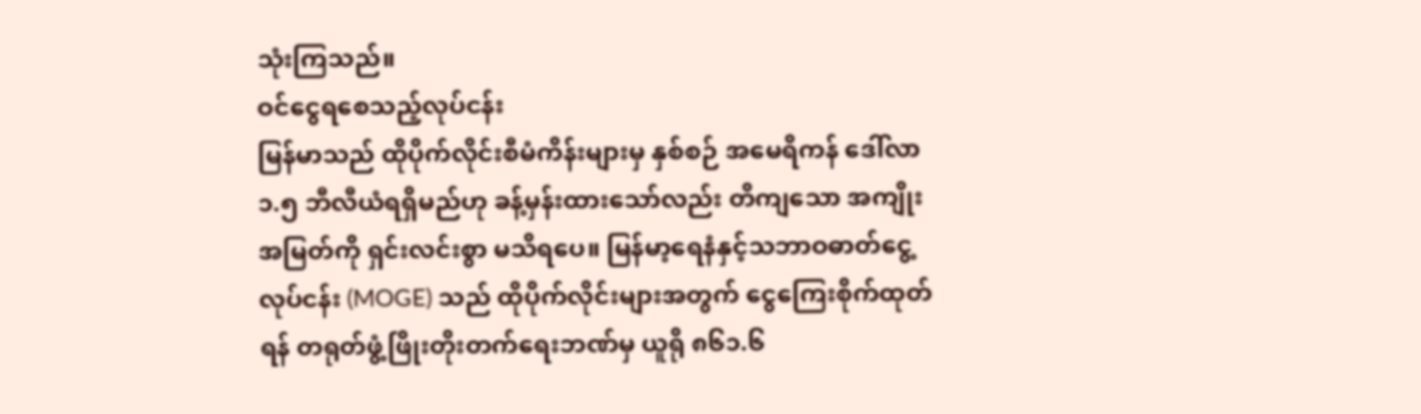သုံးကြသည်။
ဝင်ငွေရစေသည့်လုပ်ငန်း
မြန်မာသည် ထိုပိုက်လိုင်းစီမံကိန်းများမှ နှစ်စဉ် အမေရိကန် ဒေါ်လာ ၁.၅ ဘီလီယံရရှိမည်ဟု ခန့်မှန်းထားသော်လည်း တိကျသော အကျိုးအမြတ်ကို ရှင်းလင်းစွာ မသိရပေ။ မြန်မာ့ရေနံနှင့်သဘာဝဓာတ်ငွေ့ လုပ်ငန်း (MOGE) သည် ထိုပိုက်လိုင်းများအတွက် ငွေကြေးစိုက်ထုတ်ရန် တရုတ်ဖွံ့ဖြိုးတိုးတက်ရေးဘဏ်မှ ယူရို ၈၆၁.၆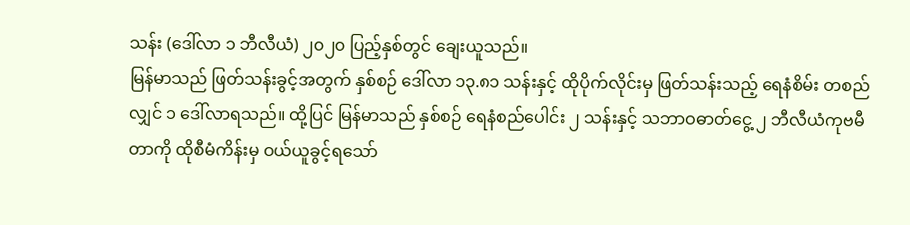သန်း (ဒေါ်လာ ၁ ဘီလီယံ) ၂၀၂၀ ပြည့်နှစ်တွင် ချေးယူသည်။
မြန်မာသည် ဖြတ်သန်းခွင့်အတွက် နှစ်စဉ် ဒေါ်လာ ၁၃.၈၁ သန်းနှင့် ထိုပိုက်လိုင်းမှ ဖြတ်သန်းသည့် ရေနံစိမ်း တစည်လျှင် ၁ ဒေါ်လာရသည်။ ထို့ပြင် မြန်မာသည် နှစ်စဉ် ရေနံစည်ပေါင်း ၂ သန်းနှင့် သဘာဝဓာတ်ငွေ့ ၂ ဘီလီယံကုဗမီတာကို ထိုစီမံကိန်းမှ ဝယ်ယူခွင့်ရသော်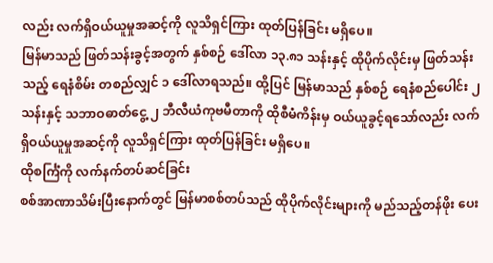လည်း လက်ရှိဝယ်ယူမှုအဆင့်ကို လူသိရှင်ကြား ထုတ်ပြန်ခြင်း မရှိပေ။
မြန်မာသည် ဖြတ်သန်းခွင့်အတွက် နှစ်စဉ် ဒေါ်လာ ၁၃.၈၁ သန်းနှင့် ထိုပိုက်လိုင်းမှ ဖြတ်သန်းသည့် ရေနံစိမ်း တစည်လျှင် ၁ ဒေါ်လာရသည်။ ထို့ပြင် မြန်မာသည် နှစ်စဉ် ရေနံစည်ပေါင်း ၂ သန်းနှင့် သဘာဝဓာတ်ငွေ့ ၂ ဘီလီယံကုဗမီတာကို ထိုစီမံကိန်းမှ ဝယ်ယူခွင့်ရသော်လည်း လက်ရှိဝယ်ယူမှုအဆင့်ကို လူသိရှင်ကြား ထုတ်ပြန်ခြင်း မရှိပေ။
ထိုစင်္ကြံကို လက်နက်တပ်ဆင်ခြင်း
စစ်အာဏာသိမ်းပြီးနောက်တွင် မြန်မာစစ်တပ်သည် ထိုပိုက်လိုင်းများကို မည်သည့်တန်ဖိုး ပေး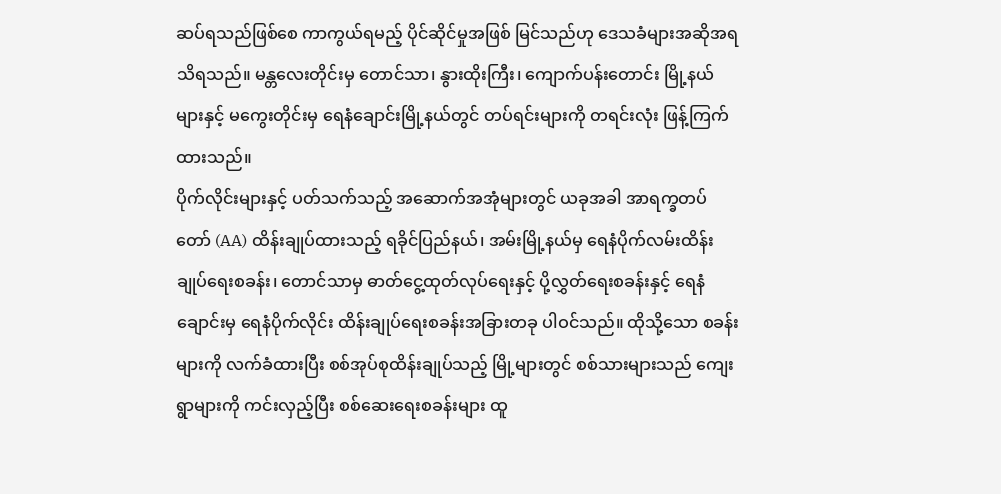ဆပ်ရသည်ဖြစ်စေ ကာကွယ်ရမည့် ပိုင်ဆိုင်မှုအဖြစ် မြင်သည်ဟု ဒေသခံများအဆိုအရ သိရသည်။ မန္တလေးတိုင်းမှ တောင်သာ၊ နွားထိုးကြီး၊ ကျောက်ပန်းတောင်း မြို့နယ်များနှင့် မကွေးတိုင်းမှ ရေနံချောင်းမြို့နယ်တွင် တပ်ရင်းများကို တရင်းလုံး ဖြန့်ကြက်ထားသည်။
ပိုက်လိုင်းများနှင့် ပတ်သက်သည့် အဆောက်အအုံများတွင် ယခုအခါ အာရက္ခတပ်တော် (AA) ထိန်းချုပ်ထားသည့် ရခိုင်ပြည်နယ်၊ အမ်းမြို့နယ်မှ ရေနံပိုက်လမ်းထိန်းချုပ်ရေးစခန်း၊ တောင်သာမှ ဓာတ်ငွေ့ထုတ်လုပ်ရေးနှင့် ပို့လွှတ်ရေးစခန်းနှင့် ရေနံချောင်းမှ ရေနံပိုက်လိုင်း ထိန်းချုပ်ရေးစခန်းအခြားတခု ပါဝင်သည်။ ထိုသို့သော စခန်းများကို လက်ခံထားပြီး စစ်အုပ်စုထိန်းချုပ်သည့် မြို့များတွင် စစ်သားများသည် ကျေးရွာများကို ကင်းလှည့်ပြီး စစ်ဆေးရေးစခန်းများ ထူ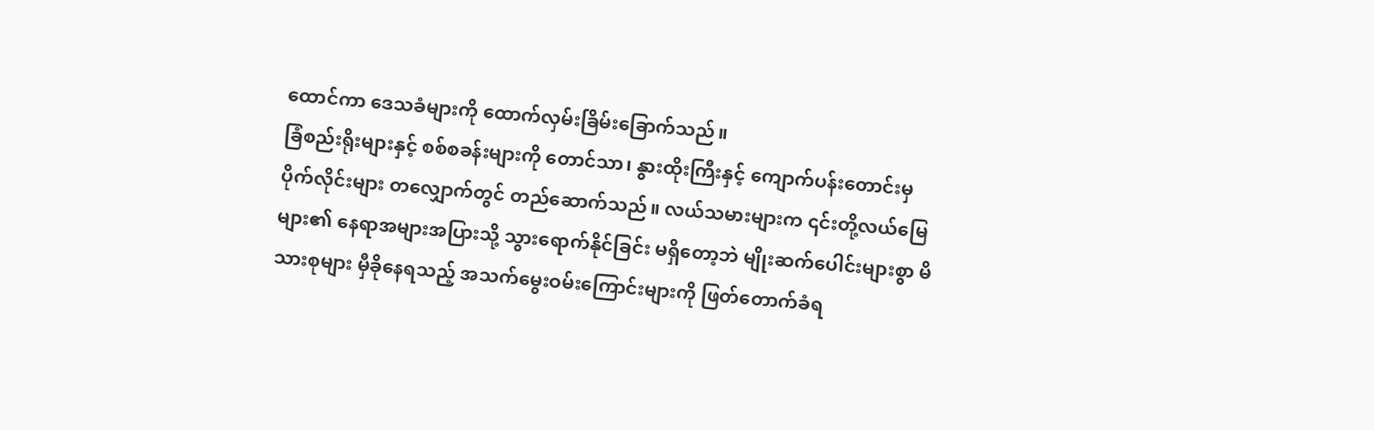ထောင်ကာ ဒေသခံများကို ထောက်လှမ်းခြိမ်းခြောက်သည်။
ခြံစည်းရိုးများနှင့် စစ်စခန်းများကို တောင်သာ၊ နွားထိုးကြီးနှင့် ကျောက်ပန်းတောင်းမှ ပိုက်လိုင်းများ တလျှောက်တွင် တည်ဆောက်သည်။ လယ်သမားများက ၎င်းတို့လယ်မြေများ၏ နေရာအများအပြားသို့ သွားရောက်နိုင်ခြင်း မရှိတော့ဘဲ မျိုးဆက်ပေါင်းများစွာ မိသားစုများ မှီခိုနေရသည့် အသက်မွေးဝမ်းကြောင်းများကို ဖြတ်တောက်ခံရ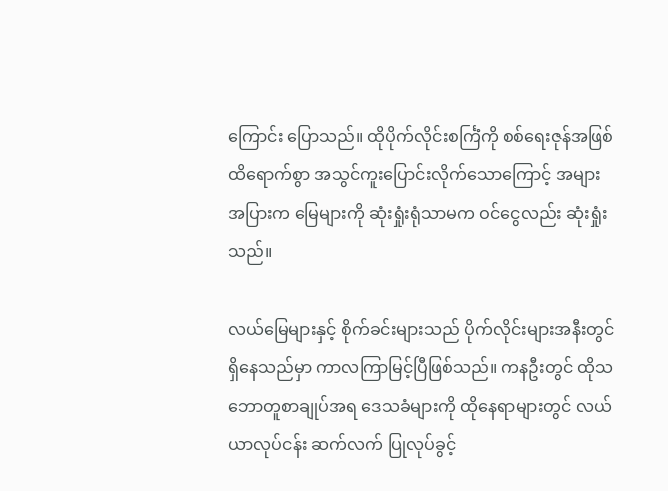ကြောင်း ပြောသည်။ ထိုပိုက်လိုင်းစင်္ကြံကို စစ်ရေးဇုန်အဖြစ် ထိရောက်စွာ အသွင်ကူးပြောင်းလိုက်သောကြောင့် အများအပြားက မြေများကို ဆုံးရှုံးရုံသာမက ဝင်ငွေလည်း ဆုံးရှုံးသည်။

လယ်မြေများနှင့် စိုက်ခင်းများသည် ပိုက်လိုင်းများအနီးတွင် ရှိနေသည်မှာ ကာလကြာမြင့်ပြီဖြစ်သည်။ ကနဦးတွင် ထိုသဘောတူစာချုပ်အရ ဒေသခံများကို ထိုနေရာများတွင် လယ်ယာလုပ်ငန်း ဆက်လက် ပြုလုပ်ခွင့်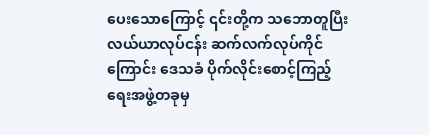ပေးသောကြောင့် ၎င်းတို့က သဘောတူပြီး လယ်ယာလုပ်ငန်း ဆက်လက်လုပ်ကိုင်ကြောင်း ဒေသခံ ပိုက်လိုင်းစောင့်ကြည့်ရေးအဖွဲ့တခုမှ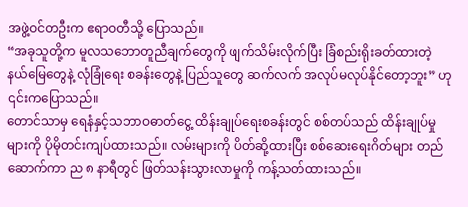အဖွဲ့ဝင်တဦးက ဧရာဝတီသို့ ပြောသည်။
“အခုသူတို့က မူလသဘောတူညီချက်တွေကို ဖျက်သိမ်းလိုက်ပြီး ခြံစည်းရိုးခတ်ထားတဲ့ နယ်မြေတွေနဲ့ လုံခြုံရေး စခန်းတွေနဲ့ ပြည်သူတွေ ဆက်လက် အလုပ်မလုပ်နိုင်တော့ဘူး” ဟု ၎င်းကပြောသည်။
တောင်သာမှ ရေနံနှင့်သဘာဝဓာတ်ငွေ့ ထိန်းချုပ်ရေးစခန်းတွင် စစ်တပ်သည် ထိန်းချုပ်မှုများကို ပိုမိုတင်းကျပ်ထားသည်။ လမ်းများကို ပိတ်ဆို့ထားပြီး စစ်ဆေးရေးဂိတ်များ တည်ဆောက်ကာ ည ၈ နာရီတွင် ဖြတ်သန်းသွားလာမှုကို ကန့်သတ်ထားသည်။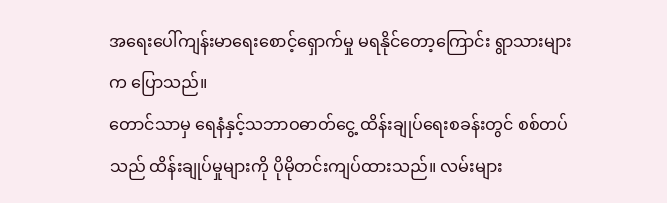အရေးပေါ်ကျန်းမာရေးစောင့်ရှောက်မှု မရနိုင်တော့ကြောင်း ရွာသားများက ပြောသည်။
တောင်သာမှ ရေနံနှင့်သဘာဝဓာတ်ငွေ့ ထိန်းချုပ်ရေးစခန်းတွင် စစ်တပ်သည် ထိန်းချုပ်မှုများကို ပိုမိုတင်းကျပ်ထားသည်။ လမ်းများ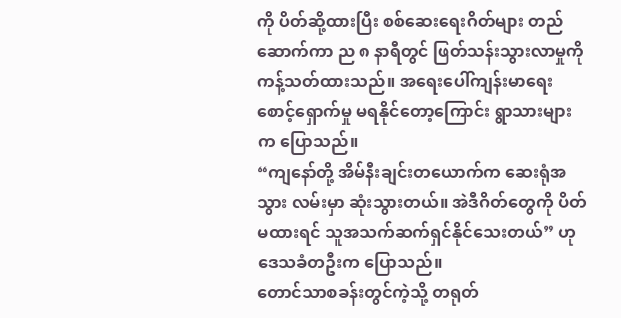ကို ပိတ်ဆို့ထားပြီး စစ်ဆေးရေးဂိတ်များ တည်ဆောက်ကာ ည ၈ နာရီတွင် ဖြတ်သန်းသွားလာမှုကို ကန့်သတ်ထားသည်။ အရေးပေါ်ကျန်းမာရေးစောင့်ရှောက်မှု မရနိုင်တော့ကြောင်း ရွာသားများက ပြောသည်။
“ကျနော်တို့ အိမ်နီးချင်းတယောက်က ဆေးရုံအသွား လမ်းမှာ ဆုံးသွားတယ်။ အဲဒီဂိတ်တွေကို ပိတ်မထားရင် သူအသက်ဆက်ရှင်နိုင်သေးတယ်” ဟု ဒေသခံတဦးက ပြောသည်။
တောင်သာစခန်းတွင်ကဲ့သို့ တရုတ်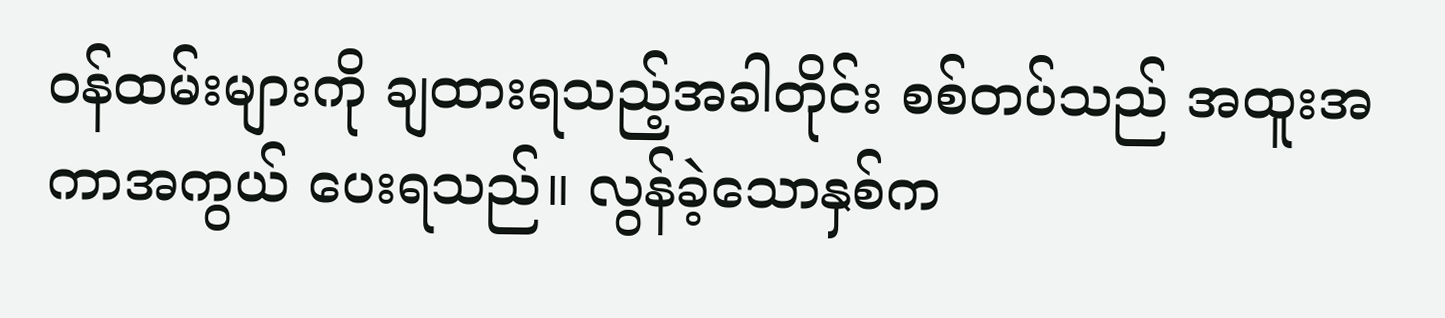ဝန်ထမ်းများကို ချထားရသည့်အခါတိုင်း စစ်တပ်သည် အထူးအကာအကွယ် ပေးရသည်။ လွန်ခဲ့သောနှစ်က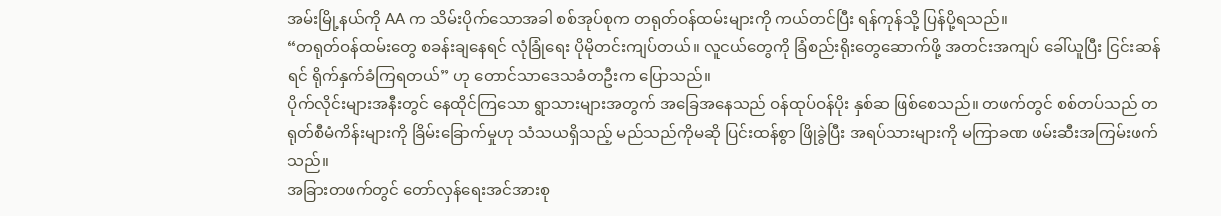အမ်းမြို့နယ်ကို AA က သိမ်းပိုက်သောအခါ စစ်အုပ်စုက တရုတ်ဝန်ထမ်းများကို ကယ်တင်ပြီး ရန်ကုန်သို့ ပြန်ပို့ရသည်။
“တရုတ်ဝန်ထမ်းတွေ စခန်းချနေရင် လုံခြုံရေး ပိုမိုတင်းကျပ်တယ်။ လူငယ်တွေကို ခြံစည်းရိုးတွေဆောက်ဖို့ အတင်းအကျပ် ခေါ်ယူပြီး ငြင်းဆန်ရင် ရိုက်နှက်ခံကြရတယ်” ဟု တောင်သာဒေသခံတဦးက ပြောသည်။
ပိုက်လိုင်းများအနီးတွင် နေထိုင်ကြသော ရွာသားများအတွက် အခြေအနေသည် ဝန်ထုပ်ဝန်ပိုး နှစ်ဆ ဖြစ်စေသည်။ တဖက်တွင် စစ်တပ်သည် တရုတ်စီမံကိန်းများကို ခြိမ်းခြောက်မှုဟု သံသယရှိသည့် မည်သည်ကိုမဆို ပြင်းထန်စွာ ဖြိုခွဲပြီး အရပ်သားများကို မကြာခဏ ဖမ်းဆီးအကြမ်းဖက်သည်။
အခြားတဖက်တွင် တော်လှန်ရေးအင်အားစု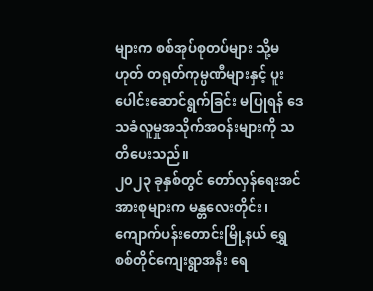များက စစ်အုပ်စုတပ်များ သို့မဟုတ် တရုတ်ကုမ္ပဏီများနှင့် ပူးပေါင်းဆောင်ရွက်ခြင်း မပြုရန် ဒေသခံလူမှုအသိုက်အဝန်းများကို သတိပေးသည်။
၂၀၂၃ ခုနှစ်တွင် တော်လှန်ရေးအင်အားစုများက မန္တလေးတိုင်း၊ ကျောက်ပန်းတောင်းမြို့နယ် ရွှေစစ်တိုင်ကျေးရွာအနီး ရေ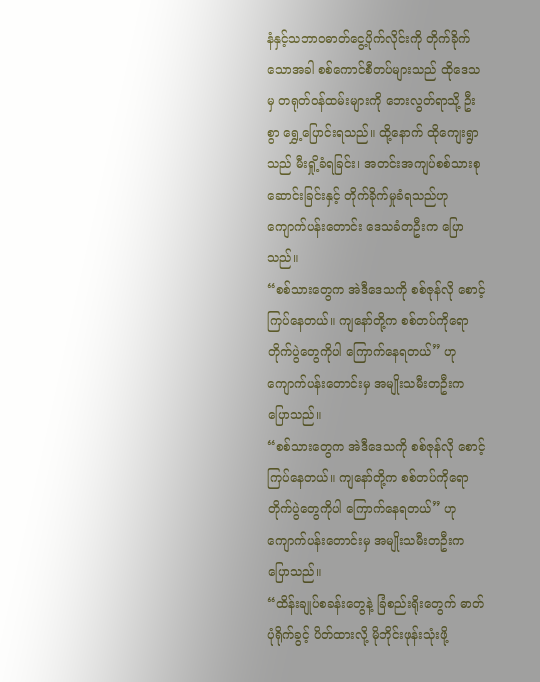နံနှင့်သဘာဝဓာတ်ငွေ့ပိုက်လိုင်းကို တိုက်ခိုက်သောအခါ စစ်ကောင်စီတပ်များသည် ထိုဒေသမှ တရုတ်ဝန်ထမ်းများကို ဘေးလွတ်ရာသို့ ဦးစွာ ရွှေ့ပြောင်းရသည်။ ထို့နောက် ထိုကျေးရွာသည် မီးရှို့ခံရခြင်း၊ အတင်းအကျပ်စစ်သားစုဆောင်းခြင်းနှင့် တိုက်ခိုက်မှုခံရသည်ဟု ကျောက်ပန်းတောင်း ဒေသခံတဦးက ပြောသည်။
“စစ်သားတွေက အဲဒီဒေသကို စစ်ဇုန်လို စောင့်ကြပ်နေတယ်။ ကျနော်တို့က စစ်တပ်ကိုရော တိုက်ပွဲတွေကိုပါ ကြောက်နေရတယ်” ဟု ကျောက်ပန်းတောင်းမှ အမျိုးသမီးတဦးက ပြောသည်။
“စစ်သားတွေက အဲဒီဒေသကို စစ်ဇုန်လို စောင့်ကြပ်နေတယ်။ ကျနော်တို့က စစ်တပ်ကိုရော တိုက်ပွဲတွေကိုပါ ကြောက်နေရတယ်” ဟု ကျောက်ပန်းတောင်းမှ အမျိုးသမီးတဦးက ပြောသည်။
“ထိန်းချုပ်စခန်းတွေနဲ့ ခြံစည်းရိုးတွေက် ဓာတ်ပုံရိုက်ခွင့် ပိတ်ထားလို့ မိုဘိုင်းဖုန်းသုံးဖို့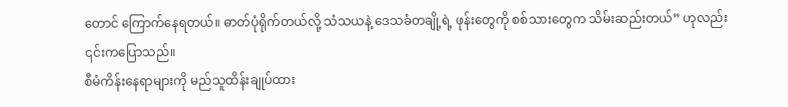တောင် ကြောက်နေရတယ်။ ဓာတ်ပုံရိုက်တယ်လို့ သံသယနဲ့ ဒေသခံတချို့ရဲ့ ဖုန်းတွေကို စစ်သားတွေက သိမ်းဆည်းတယ်” ဟုလည်း ၎င်းကပြောသည်။
စီမံကိန်းနေရာများကို မည်သူထိန်းချုပ်ထား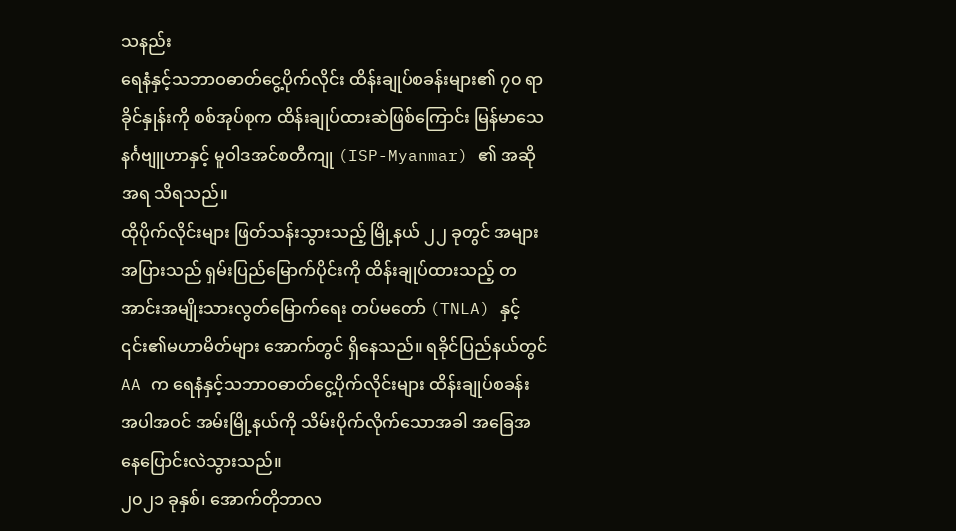သနည်း
ရေနံနှင့်သဘာဝဓာတ်ငွေ့ပိုက်လိုင်း ထိန်းချုပ်စခန်းများ၏ ၇၀ ရာခိုင်နှုန်းကို စစ်အုပ်စုက ထိန်းချုပ်ထားဆဲဖြစ်ကြောင်း မြန်မာသေနင်္ဂဗျူဟာနှင့် မူဝါဒအင်စတီကျု (ISP-Myanmar) ၏ အဆိုအရ သိရသည်။
ထိုပိုက်လိုင်းများ ဖြတ်သန်းသွားသည့် မြို့နယ် ၂၂ ခုတွင် အများအပြားသည် ရှမ်းပြည်မြောက်ပိုင်းကို ထိန်းချုပ်ထားသည့် တအာင်းအမျိုးသားလွတ်မြောက်ရေး တပ်မတော် (TNLA) နှင့် ၎င်း၏မဟာမိတ်များ အောက်တွင် ရှိနေသည်။ ရခိုင်ပြည်နယ်တွင် AA က ရေနံနှင့်သဘာဝဓာတ်ငွေ့ပိုက်လိုင်းများ ထိန်းချုပ်စခန်း အပါအဝင် အမ်းမြို့နယ်ကို သိမ်းပိုက်လိုက်သောအခါ အခြေအနေပြောင်းလဲသွားသည်။
၂၀၂၁ ခုနှစ်၊ အောက်တိုဘာလ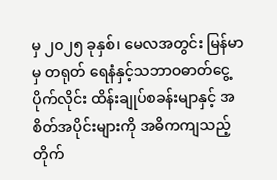မှ ၂၀၂၅ ခုနှစ်၊ မေလအတွင်း မြန်မာမှ တရုတ် ရေနံနှင့်သဘာဝဓာတ်ငွေ့ပိုက်လိုင်း ထိန်းချုပ်စခန်းမျာနှင့် အစိတ်အပိုင်းများကို အဓိကကျသည့် တိုက်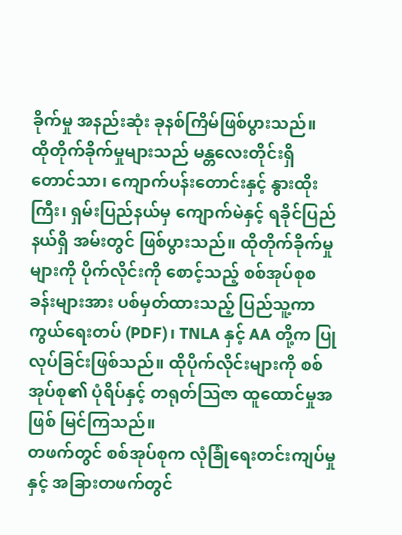ခိုက်မှု အနည်းဆုံး ခုနစ်ကြိမ်ဖြစ်ပွားသည်။
ထိုတိုက်ခိုက်မှုများသည် မန္တလေးတိုင်းရှိ တောင်သာ၊ ကျောက်ပန်းတောင်းနှင့် နွားထိုးကြီး၊ ရှမ်းပြည်နယ်မှ ကျောက်မဲနှင့် ရခိုင်ပြည်နယ်ရှိ အမ်းတွင် ဖြစ်ပွားသည်။ ထိုတိုက်ခိုက်မှုများကို ပိုက်လိုင်းကို စောင့်သည့် စစ်အုပ်စုစခန်းများအား ပစ်မှတ်ထားသည့် ပြည်သူ့ကာကွယ်ရေးတပ် (PDF)၊ TNLA နှင့် AA တို့က ပြုလုပ်ခြင်းဖြစ်သည်။ ထိုပိုက်လိုင်းများကို စစ်အုပ်စု၏ ပုံရိပ်နှင့် တရုတ်သြဇာ ထူထောင်မှုအဖြစ် မြင်ကြသည်။
တဖက်တွင် စစ်အုပ်စုက လုံခြုံရေးတင်းကျပ်မှုနှင့် အခြားတဖက်တွင်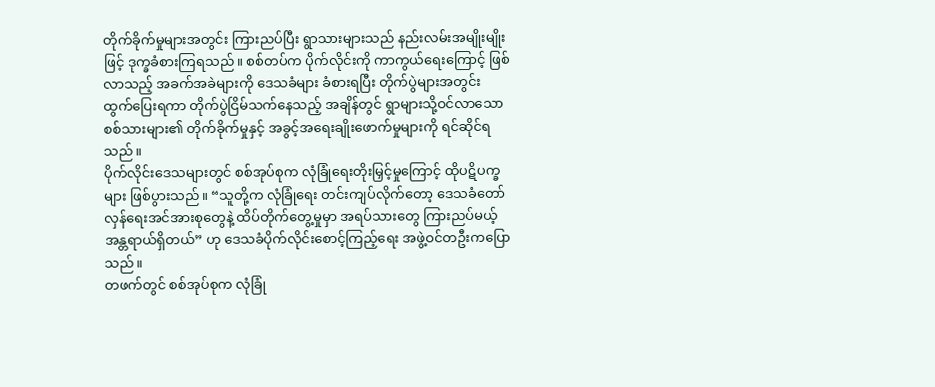တိုက်ခိုက်မှုများအတွင်း ကြားညပ်ပြီး ရွာသားများသည် နည်းလမ်းအမျိုးမျိုးဖြင့် ဒုက္ခခံစားကြရသည်။ စစ်တပ်က ပိုက်လိုင်းကို ကာကွယ်ရေးကြောင့် ဖြစ်လာသည့် အခက်အခဲများကို ဒေသခံများ ခံစားရပြီး တိုက်ပွဲများအတွင်း ထွက်ပြေးရကာ တိုက်ပွဲငြိမ်သက်နေသည့် အချိန်တွင် ရွာများသို့ဝင်လာသော စစ်သားများ၏ တိုက်ခိုက်မှုနှင့် အခွင့်အရေးချိုးဖောက်မှုများကို ရင်ဆိုင်ရသည်။
ပိုက်လိုင်းဒေသများတွင် စစ်အုပ်စုက လုံခြုံရေးတိုးမြှင့်မှုကြောင့် ထိုပဋိပက္ခများ ဖြစ်ပွားသည်။ “သူတို့က လုံခြုံရေး တင်းကျပ်လိုက်တော့ ဒေသခံတော်လှန်ရေးအင်အားစုတွေနဲ့ ထိပ်တိုက်တွေ့မှုမှာ အရပ်သားတွေ ကြားညပ်မယ့် အန္တရာယ်ရှိတယ်” ဟု ဒေသခံပိုက်လိုင်းစောင့်ကြည့်ရေး အဖွဲ့ဝင်တဦးကပြောသည်။
တဖက်တွင် စစ်အုပ်စုက လုံခြုံ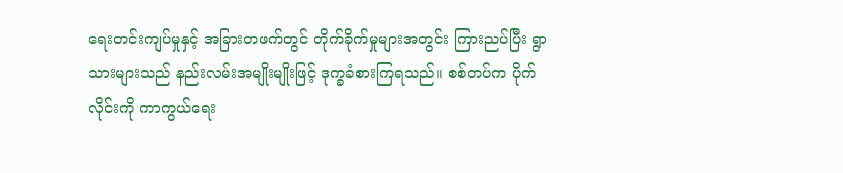ရေးတင်းကျပ်မှုနှင့် အခြားတဖက်တွင် တိုက်ခိုက်မှုများအတွင်း ကြားညပ်ပြီး ရွာသားများသည် နည်းလမ်းအမျိုးမျိုးဖြင့် ဒုက္ခခံစားကြရသည်။ စစ်တပ်က ပိုက်လိုင်းကို ကာကွယ်ရေး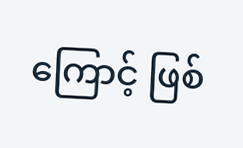ကြောင့် ဖြစ်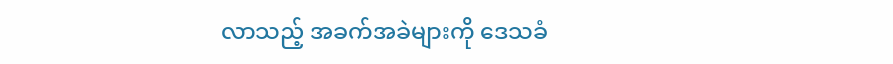လာသည့် အခက်အခဲများကို ဒေသခံ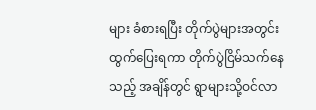များ ခံစားရပြီး တိုက်ပွဲများအတွင်း ထွက်ပြေးရကာ တိုက်ပွဲငြိမ်သက်နေသည့် အချိန်တွင် ရွာများသို့ဝင်လာ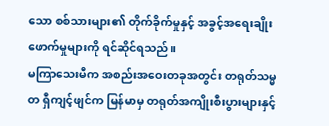သော စစ်သားများ၏ တိုက်ခိုက်မှုနှင့် အခွင့်အရေးချိုးဖောက်မှုများကို ရင်ဆိုင်ရသည်။
မကြာသေးမီက အစည်းအဝေးတခုအတွင်း တရုတ်သမ္မတ ရှီကျင့်ဖျင်က မြန်မာမှ တရုတ်အကျိုးစီးပွားများနှင့်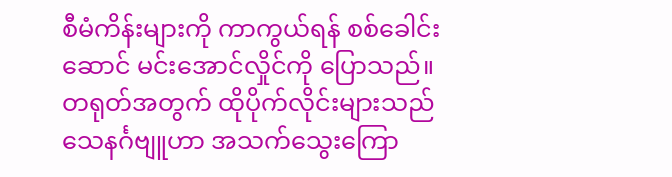စီမံကိန်းများကို ကာကွယ်ရန် စစ်ခေါင်းဆောင် မင်းအောင်လှိုင်ကို ပြောသည်။ တရုတ်အတွက် ထိုပိုက်လိုင်းများသည် သေနင်္ဂဗျူဟာ အသက်သွေးကြော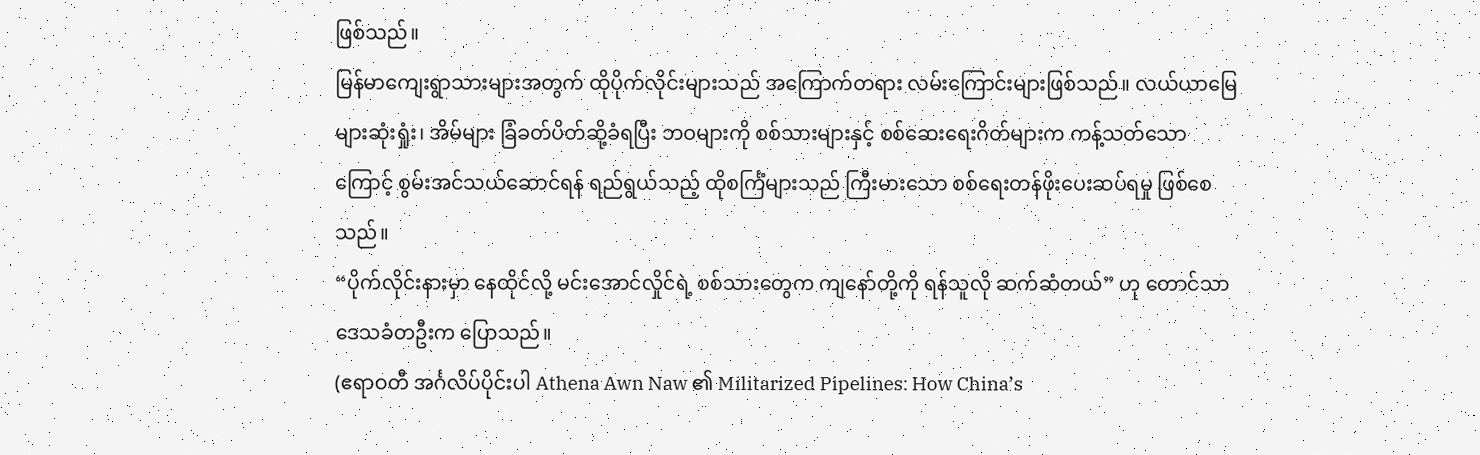ဖြစ်သည်။
မြန်မာကျေးရွာသားများအတွက် ထိုပိုက်လိုင်းများသည် အကြောက်တရား လမ်းကြောင်းများဖြစ်သည်။ လယ်ယာမြေများဆုံးရှုံး၊ အိမ်များ ခြံခတ်ပိတ်ဆို့ခံရပြီး ဘဝများကို စစ်သားများနှင့် စစ်ဆေးရေးဂိတ်များက ကန့်သတ်သောကြောင့် စွမ်းအင်သယ်ဆောင်ရန် ရည်ရွယ်သည့် ထိုစင်္ကြံများသည် ကြီးမားသော စစ်ရေးတန်ဖိုးပေးဆပ်ရမှု ဖြစ်စေသည်။
“ပိုက်လိုင်းနားမှာ နေထိုင်လို့ မင်းအောင်လှိုင်ရဲ့ စစ်သားတွေက ကျနော်တို့ကို ရန်သူလို ဆက်ဆံတယ်” ဟု တောင်သာ ဒေသခံတဦးက ပြောသည်။
(ဧရာဝတီ အင်္ဂလိပ်ပိုင်းပါ Athena Awn Naw ၏ Militarized Pipelines: How China’s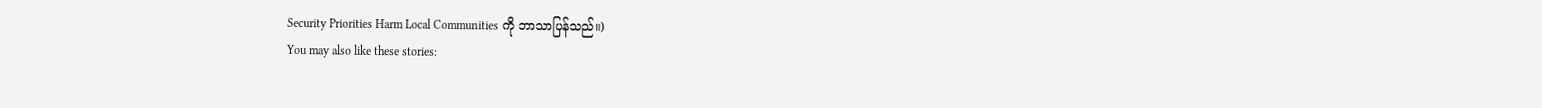Security Priorities Harm Local Communities ကို ဘာသာပြန်သည်။)
You may also like these stories: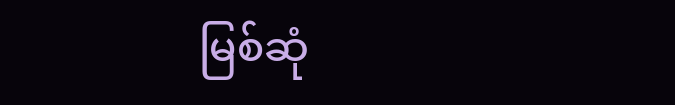မြစ်ဆုံ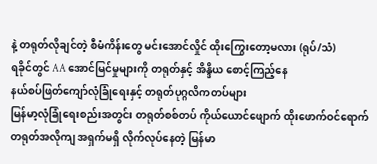နဲ့ တရုတ်လိုချင်တဲ့ စီမံကိန်းတွေ မင်းအောင်လှိုင် ထိုးကြွေးတော့မလား (ရုပ်/သံ)
ရခိုင်တွင် AA အောင်မြင်မှုများကို တရုတ်နှင့် အိန္ဒိယ စောင့်ကြည့်နေ
နယ်စပ်ဖြတ်ကျော်လုံခြုံရေးနှင့် တရုတ်ပုဂ္ဂလိကတပ်များ
မြန်မာ့လုံခြုံရေးစည်းအတွင်း တရုတ်စစ်တပ် ကိုယ်ယောင်ဖျောက် ထိုးဖောက်ဝင်ရောက်
တရုတ်အလိုကျ အရှက်မရှိ လိုက်လုပ်နေတဲ့ မြန်မာ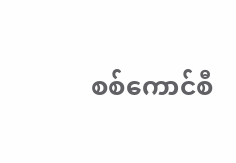စစ်ကောင်စီ